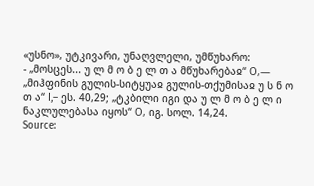«უსნო», უტკივარი, უნაღვლელი, უმწუხარო:
- „მოსცეს... უ ლ მ ო ბ ე ლ თ ა მწუხარებაჲ“ О,— „მიჰფინის გულის-სიტყუაჲ გულის-თქუმისაჲ უ ს ნ ო თ ა“ I,– ეს. 40,29; „ტკბილი იგი და უ ლ მ ო ბ ე ლ ი ნაკლულებასა იყოს“ О, იგ. სოლ. 14,24.
Source: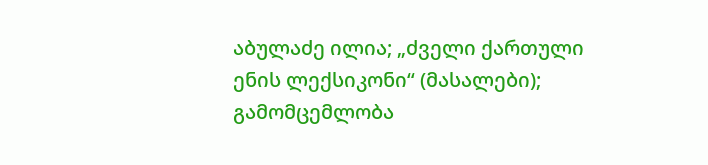აბულაძე ილია; „ძველი ქართული ენის ლექსიკონი“ (მასალები); გამომცემლობა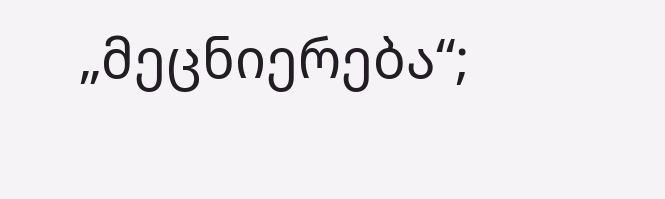„მეცნიერება“;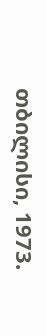თბილისი, 1973.